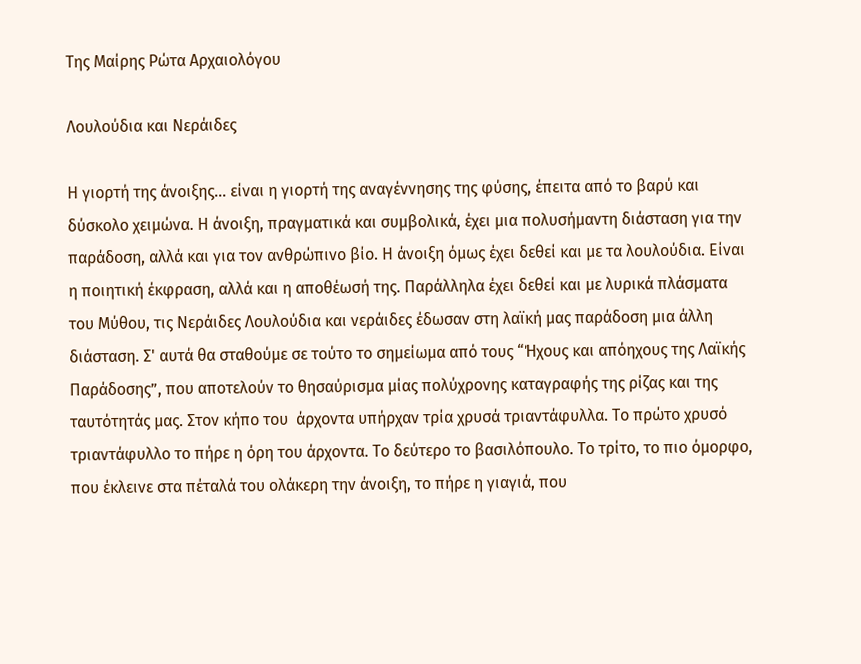Της Μαίρης Ρώτα Αρχαιολόγου

Λουλούδια και Νεράιδες

Η γιορτή της άνοιξης... είναι η γιορτή της αναγέννησης της φύσης, έπειτα από το βαρύ και δύσκολο χειμώνα. Η άνοιξη, πραγματικά και συμβολικά, έχει μια πολυσήμαντη διάσταση για την παράδοση, αλλά και για τον ανθρώπινο βίο. Η άνοιξη όμως έχει δεθεί και με τα λουλούδια. Είναι η ποιητική έκφραση, αλλά και η αποθέωσή της. Παράλληλα έχει δεθεί και με λυρικά πλάσματα του Μύθου, τις Νεράιδες Λουλούδια και νεράιδες έδωσαν στη λαϊκή μας παράδοση μια άλλη διάσταση. Σ' αυτά θα σταθούμε σε τούτο το σημείωμα από τους “Ήχους και απόηχους της Λαϊκής Παράδοσης”, που αποτελούν το θησαύρισμα μίας πολύχρονης καταγραφής της ρίζας και της ταυτότητάς μας. Στον κήπο του  άρχοντα υπήρχαν τρία χρυσά τριαντάφυλλα. Το πρώτο χρυσό τριαντάφυλλο το πήρε η όρη του άρχοντα. Το δεύτερο το βασιλόπουλο. Το τρίτο, το πιο όμορφο, που έκλεινε στα πέταλά του ολάκερη την άνοιξη, το πήρε η γιαγιά, που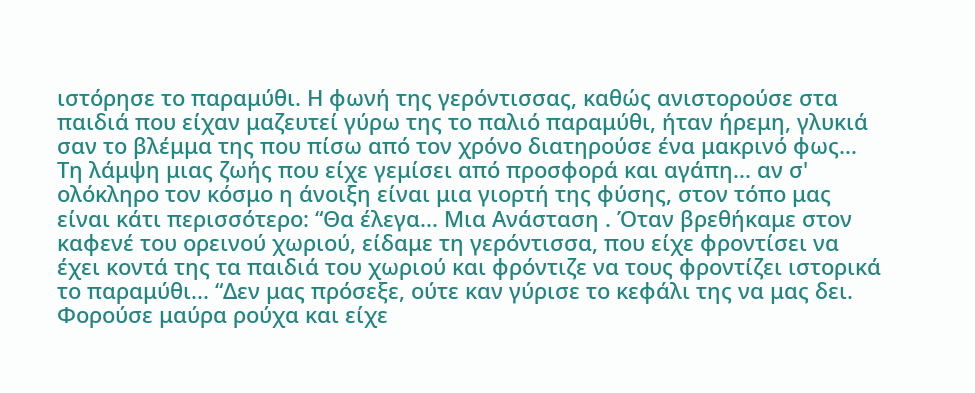ιστόρησε το παραμύθι. Η φωνή της γερόντισσας, καθώς ανιστορούσε στα παιδιά που είχαν μαζευτεί γύρω της το παλιό παραμύθι, ήταν ήρεμη, γλυκιά σαν το βλέμμα της που πίσω από τον χρόνο διατηρούσε ένα μακρινό φως... Τη λάμψη μιας ζωής που είχε γεμίσει από προσφορά και αγάπη... αν σ' ολόκληρο τον κόσμο η άνοιξη είναι μια γιορτή της φύσης, στον τόπο μας είναι κάτι περισσότερο: “Θα έλεγα... Μια Ανάσταση . Όταν βρεθήκαμε στον καφενέ του ορεινού χωριού, είδαμε τη γερόντισσα, που είχε φροντίσει να έχει κοντά της τα παιδιά του χωριού και φρόντιζε να τους φροντίζει ιστορικά το παραμύθι... “Δεν μας πρόσεξε, ούτε καν γύρισε το κεφάλι της να μας δει. Φορούσε μαύρα ρούχα και είχε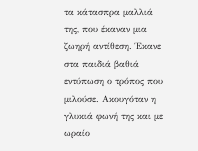τα κάτασπρα μαλλιά της, που έκαναν μια ζωηρή αντίθεση. Έκανε στα παιδιά βαθιά εντύπωση ο τρόπος που μιλούσε. Ακουγόταν η γλυκιά φωνή της και με ωραίο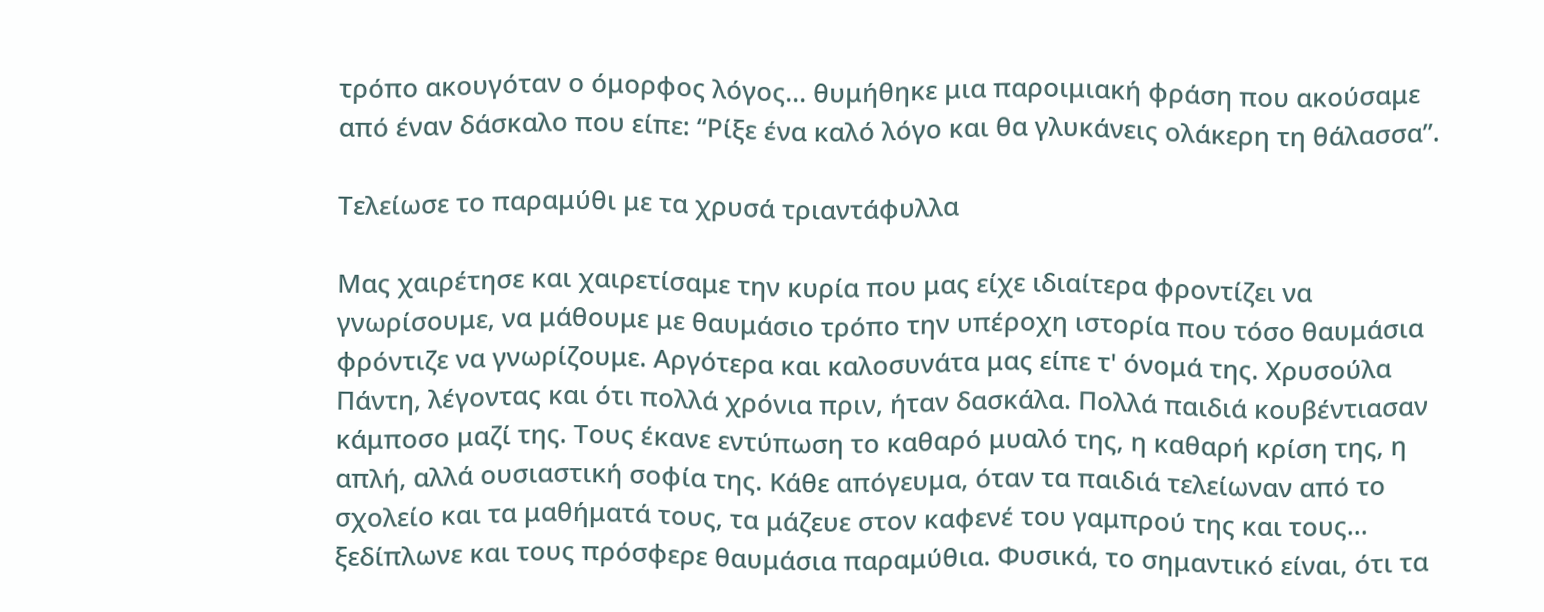τρόπο ακουγόταν ο όμορφος λόγος... θυμήθηκε μια παροιμιακή φράση που ακούσαμε από έναν δάσκαλο που είπε: “Ρίξε ένα καλό λόγο και θα γλυκάνεις ολάκερη τη θάλασσα”.

Τελείωσε το παραμύθι με τα χρυσά τριαντάφυλλα

Μας χαιρέτησε και χαιρετίσαμε την κυρία που μας είχε ιδιαίτερα φροντίζει να γνωρίσουμε, να μάθουμε με θαυμάσιο τρόπο την υπέροχη ιστορία που τόσο θαυμάσια φρόντιζε να γνωρίζουμε. Αργότερα και καλοσυνάτα μας είπε τ' όνομά της. Χρυσούλα Πάντη, λέγοντας και ότι πολλά χρόνια πριν, ήταν δασκάλα. Πολλά παιδιά κουβέντιασαν κάμποσο μαζί της. Τους έκανε εντύπωση το καθαρό μυαλό της, η καθαρή κρίση της, η απλή, αλλά ουσιαστική σοφία της. Κάθε απόγευμα, όταν τα παιδιά τελείωναν από το σχολείο και τα μαθήματά τους, τα μάζευε στον καφενέ του γαμπρού της και τους... ξεδίπλωνε και τους πρόσφερε θαυμάσια παραμύθια. Φυσικά, το σημαντικό είναι, ότι τα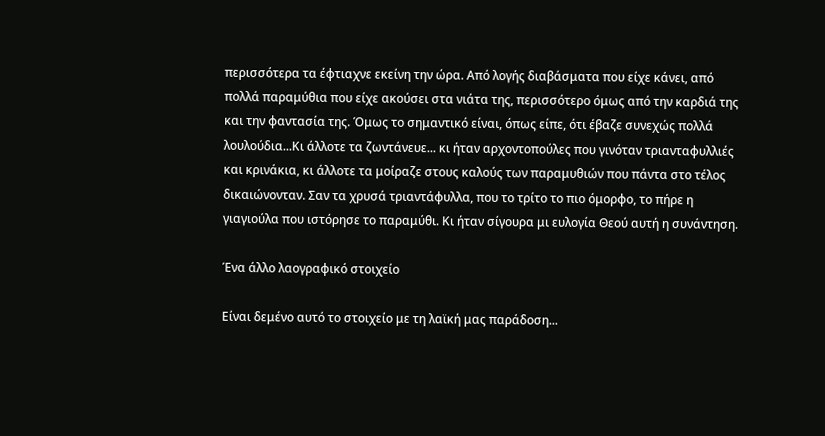περισσότερα τα έφτιαχνε εκείνη την ώρα. Από λογής διαβάσματα που είχε κάνει, από πολλά παραμύθια που είχε ακούσει στα νιάτα της, περισσότερο όμως από την καρδιά της και την φαντασία της. Όμως το σημαντικό είναι, όπως είπε, ότι έβαζε συνεχώς πολλά λουλούδια...Κι άλλοτε τα ζωντάνευε... κι ήταν αρχοντοπούλες που γινόταν τριανταφυλλιές και κρινάκια, κι άλλοτε τα μοίραζε στους καλούς των παραμυθιών που πάντα στο τέλος δικαιώνονταν. Σαν τα χρυσά τριαντάφυλλα, που το τρίτο το πιο όμορφο, το πήρε η γιαγιούλα που ιστόρησε το παραμύθι. Κι ήταν σίγουρα μι ευλογία Θεού αυτή η συνάντηση.

Ένα άλλο λαογραφικό στοιχείο

Είναι δεμένο αυτό το στοιχείο με τη λαϊκή μας παράδοση...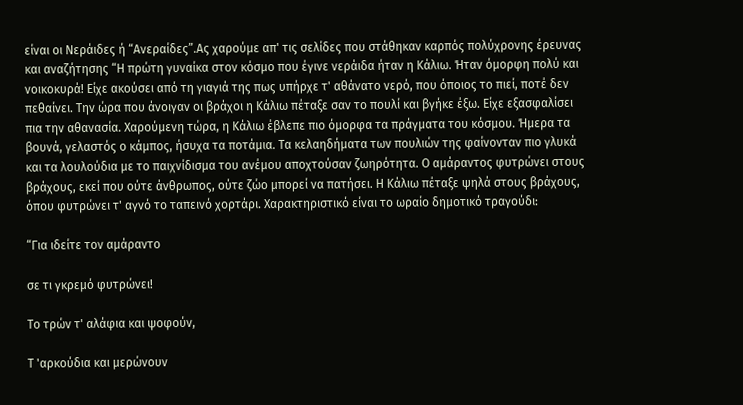είναι οι Νεράιδες ή “Ανεραίδες”.Ας χαρούμε απ' τις σελίδες που στάθηκαν καρπός πολύχρονης έρευνας και αναζήτησης “Η πρώτη γυναίκα στον κόσμο που έγινε νεράιδα ήταν η Κάλιω. Ήταν όμορφη πολύ και νοικοκυρά! Είχε ακούσει από τη γιαγιά της πως υπήρχε τ' αθάνατο νερό, που όποιος το πιεί, ποτέ δεν πεθαίνει. Την ώρα που άνοιγαν οι βράχοι η Κάλιω πέταξε σαν το πουλί και βγήκε έξω. Είχε εξασφαλίσει πια την αθανασία. Χαρούμενη τώρα, η Κάλιω έβλεπε πιο όμορφα τα πράγματα του κόσμου. Ήμερα τα βουνά, γελαστός ο κάμπος, ήσυχα τα ποτάμια. Τα κελαηδήματα των πουλιών της φαίνονταν πιο γλυκά και τα λουλούδια με το παιχνίδισμα του ανέμου αποχτούσαν ζωηρότητα. Ο αμάραντος φυτρώνει στους βράχους, εκεί που ούτε άνθρωπος, ούτε ζώο μπορεί να πατήσει. Η Κάλιω πέταξε ψηλά στους βράχους, όπου φυτρώνει τ' αγνό το ταπεινό χορτάρι. Χαρακτηριστικό είναι το ωραίο δημοτικό τραγούδι:

“Για ιδείτε τον αμάραντο

σε τι γκρεμό φυτρώνει!

Το τρών τ' αλάφια και ψοφούν,

Τ 'αρκούδια και μερώνουν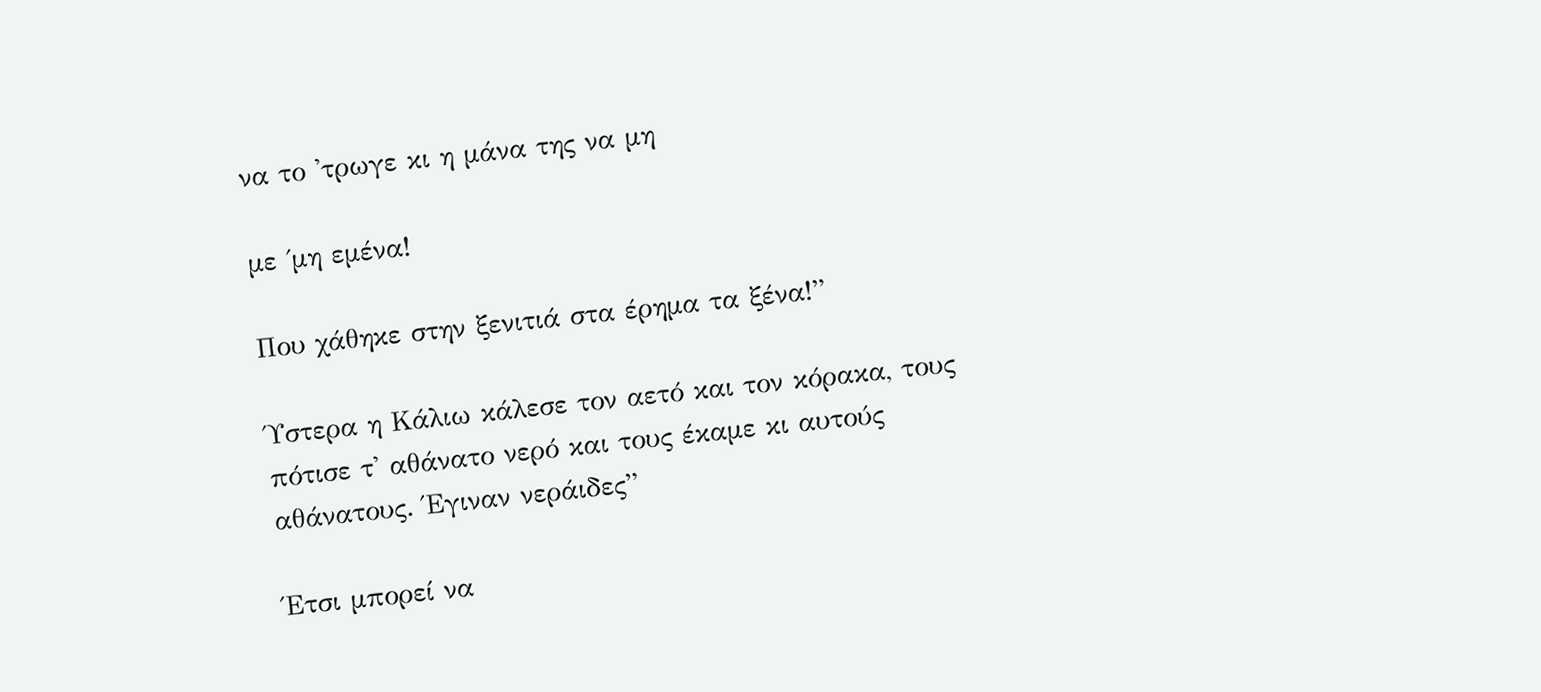να το 'τρωγε κι η μάνα της να μη

με ΄μη εμένα!

Που χάθηκε στην ξενιτιά στα έρημα τα ξένα!”

Ύστερα η Κάλιω κάλεσε τον αετό και τον κόρακα, τους πότισε τ' αθάνατο νερό και τους έκαμε κι αυτούς αθάνατους. Έγιναν νεράιδες”

Έτσι μπορεί να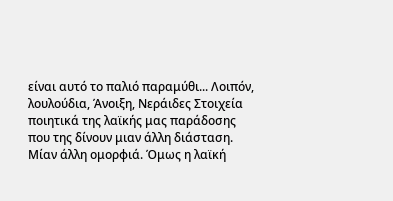είναι αυτό το παλιό παραμύθι... Λοιπόν, λουλούδια, Άνοιξη, Νεράιδες Στοιχεία ποιητικά της λαϊκής μας παράδοσης που της δίνουν μιαν άλλη διάσταση. Μίαν άλλη ομορφιά. Όμως η λαϊκή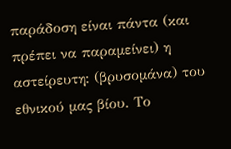παράδοση είναι πάντα (και πρέπει να παραμείνει) η αστείρευτη: (βρυσομάνα) του εθνικού μας βίου. Το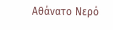Αθάνατο Νερό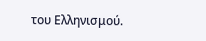του Ελληνισμού.